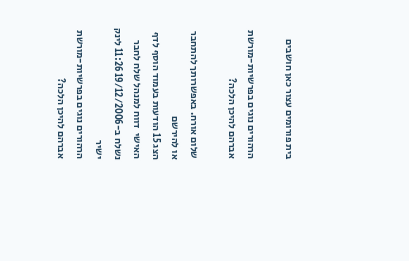בית פורומים עצור כאן חושבים

הרהורים נוגים בפרשיות-מורשת אברהם להיכן הלכה?

שלום אורח. באפשרותך להתחבר או להירשם
הצג 15 הודעות בעמוד הוסף לדף האישי  דווח למנהל שלח לחבר
נשלח ב-19/12/2006 11:26 לינק ישיר
הרהורים נוגים בפרשיות-מורשת אברהם להיכן הלכה?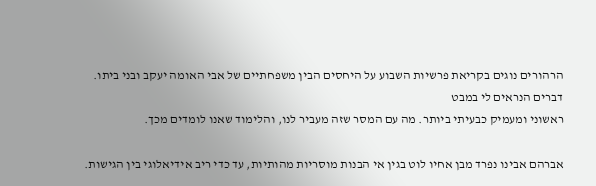הרהורים נוגים בקריאת פרשיות השבוע על היחסים הבין משפחתיים של אבי האומה יעקב ובני ביתו. דברים הנראים לי במבט
ראשוני ומעמיק כבעיתי ביותר. מה עם המסר שזה מעביר לנו, והלימוד שאנו לומדים מכך.

אברהם אבינו נפרד מבן אחיו לוט בגין אי הבנות מוסריות מהותיות, עד כדי ריב אידיאלוגי בין הגישות.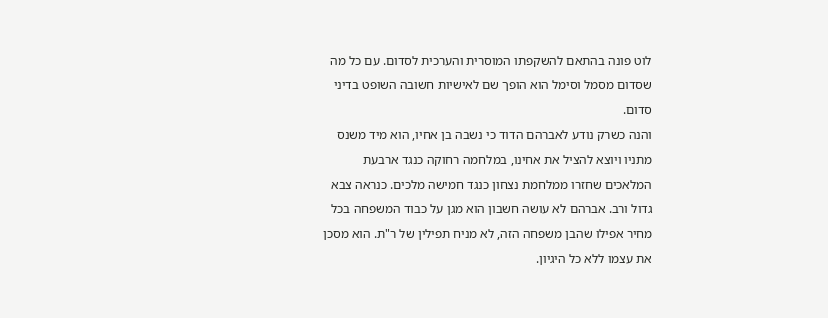לוט פונה בהתאם להשקפתו המוסרית והערכית לסדום. עם כל מה שסדום מסמל וסימל הוא הופך שם לאישיות חשובה השופט בדיני סדום.
והנה כשרק נודע לאברהם הדוד כי נשבה בן אחיו, הוא מיד משנס מתניו ויוצא להציל את אחינו, במלחמה רחוקה כנגד ארבעת המלאכים שחזרו ממלחמת נצחון כנגד חמישה מלכים. כנראה צבא גדול ורב. אברהם לא עושה חשבון הוא מגן על כבוד המשפחה בכל מחיר אפילו שהבן משפחה הזה, לא מניח תפילין של ר"ת. הוא מסכן את עצמו ללא כל היגיון.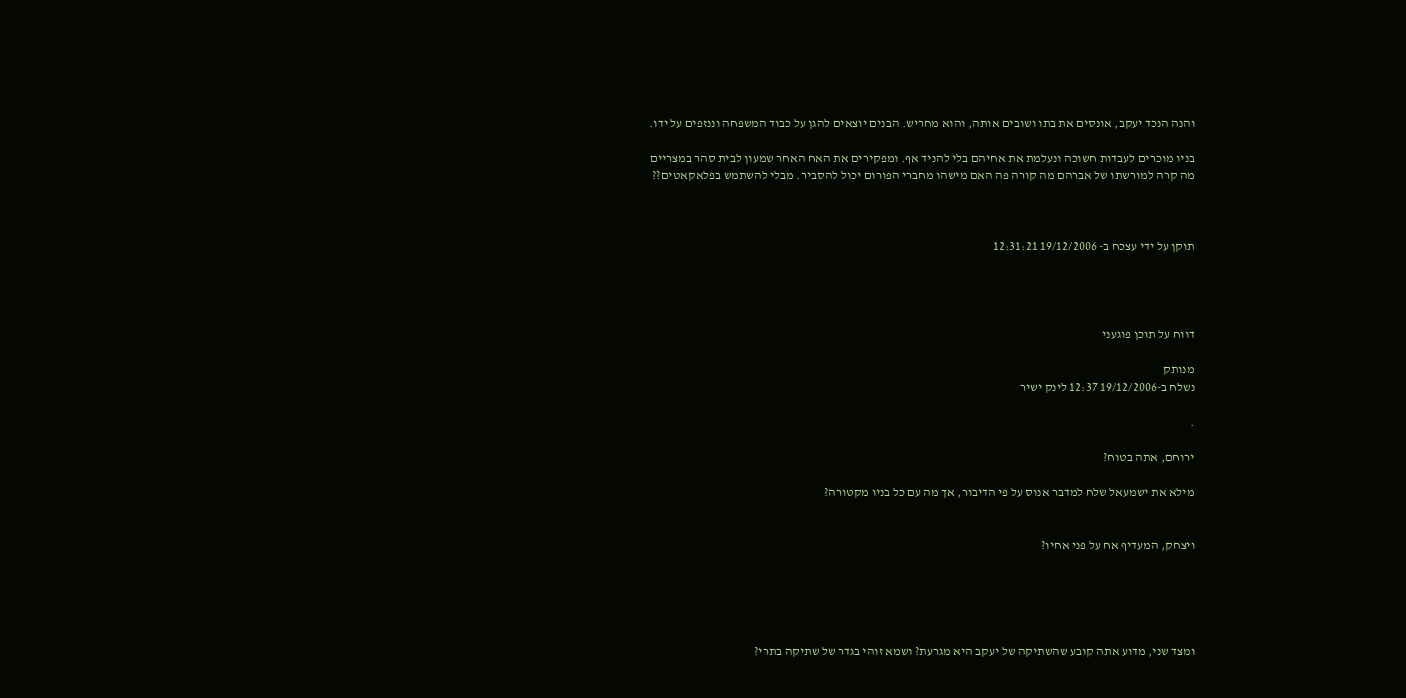והנה הנכד יעקב, אונסים את בתו ושובים אותה, והוא מחריש. הבנים יוצאים להגן על כבוד המשפחה וננזפים על ידו.

בניו מוכרים לעבדות חשוכה ונעלמת את אחיהם בלי להניד אף. ומפקירים את האח האחר שמעון לבית סהר במצריים
מה קרה למורשתו של אברהם מה קורה פה האם מישהו מחברי הפורום יכול להסביר. מבלי להשתמש בפלאקאטים??



תוקן על ידי עצכח ב- 19/12/2006 12:31:21




דווח על תוכן פוגעני

מנותק
נשלח ב-19/12/2006 12:37 לינק ישיר

.

ירוחם, אתה בטוח?

מילא את ישמעאל שלח למדבר אנוס על פי הדיבור, אך מה עם כל בניו מקטורה?


ויצחק, המעדיף אח על פני אחיו?





ומצד שני, מדוע אתה קובע שהשתיקה של יעקב היא מגרעת? ושמא זוהי בגדר של שתיקה בתרי?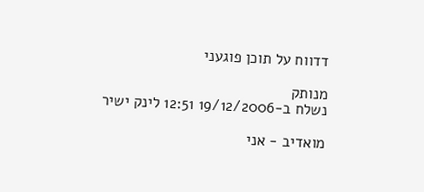דדווח על תוכן פוגעני

מנותק
נשלח ב-19/12/2006 12:51 לינק ישיר

מואדיב - אני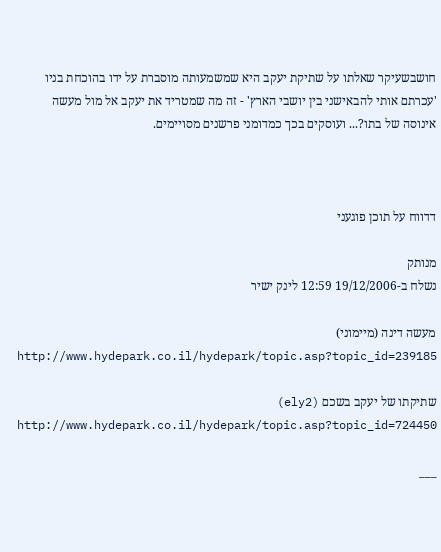חושבשעיקר שאלתו על שתיקת יעקב היא שמשמעותה מוסברת על ידו בהוכחת בניו 'עכרתם אותי להבאישני בין יושבי הארץ' - זה מה שמטריד את יעקב אל מול מעשה אינוסה של בתו?... ועוסקים בכך כמדומני פרשנים מסויימים.



דדווח על תוכן פוגעני

מנותק
נשלח ב-19/12/2006 12:59 לינק ישיר

מעשה דינה (מיימוני)
http://www.hydepark.co.il/hydepark/topic.asp?topic_id=239185

שתיקתו של יעקב בשכם (ely2)
http://www.hydepark.co.il/hydepark/topic.asp?topic_id=724450

___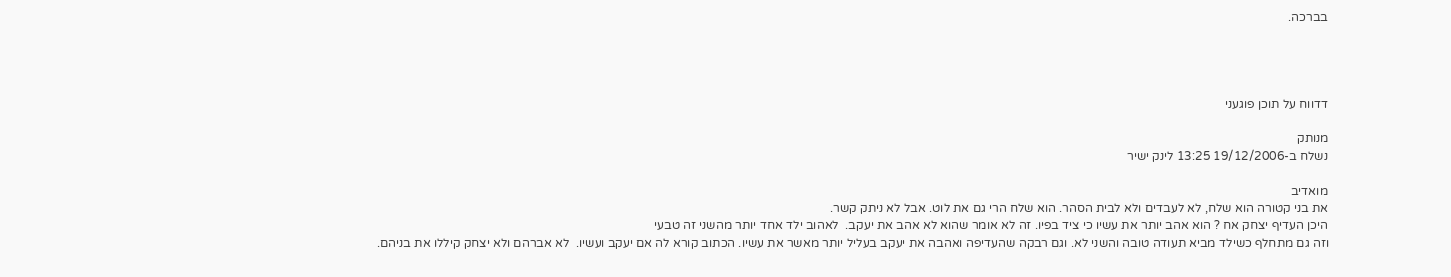בברכה.




דדווח על תוכן פוגעני

מנותק
נשלח ב-19/12/2006 13:25 לינק ישיר

מואדיב
את בני קטורה הוא שלח, לא לעבדים ולא לבית הסהר. הוא שלח הרי גם את לוט. אבל לא ניתק קשר.
היכן העדיף יצחק אח ? הוא אהב יותר את עשיו כי ציד בפיו. זה לא אומר שהוא לא אהב את יעקב.  לאהוב ילד אחד יותר מהשני זה טבעי
וזה גם מתחלף כשילד מביא תעודה טובה והשני לא. וגם רבקה שהעדיפה ואהבה את יעקב בעליל יותר מאשר את עשיו. הכתוב קורא לה אם יעקב ועשיו.  לא אברהם ולא יצחק קיללו את בניהם.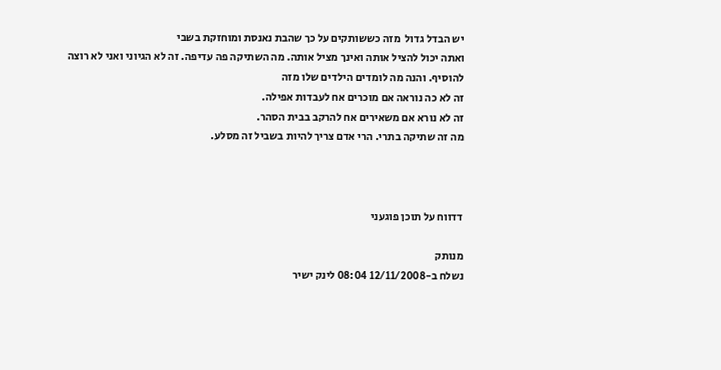יש הבדל גדול  מזה כששותקים על כך שהבת נאנסת ומוחזקת בשבי
ואתה יכול להציל אותה ואינך מציל אותה. מה השתיקה פה עדיפה. זה לא הגיוני ואני לא רוצה להוסיף. והנה מה לומדים הילדים שלו מזה
זה לא כה נוראה אם מוכרים אח לעבדות אפילה.
זה לא נורא אם משאירים אח להרקב בבית הסהר.
מה זה שתיקה בתרי. הרי אדם צריך להיות בשביל זה מסלע.



דדווח על תוכן פוגעני

מנותק
נשלח ב-12/11/2008 08:04 לינק ישיר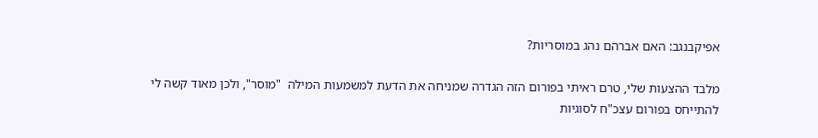אפיקבנגב: האם אברהם נהג במוסריות?

מלבד ההצעות שלי, טרם ראיתי בפורום הזה הגדרה שמניחה את הדעת למשמעות המילה  "מוסר", ולכן מאוד קשה לי להתייחס בפורום עצכ"ח לסוגיות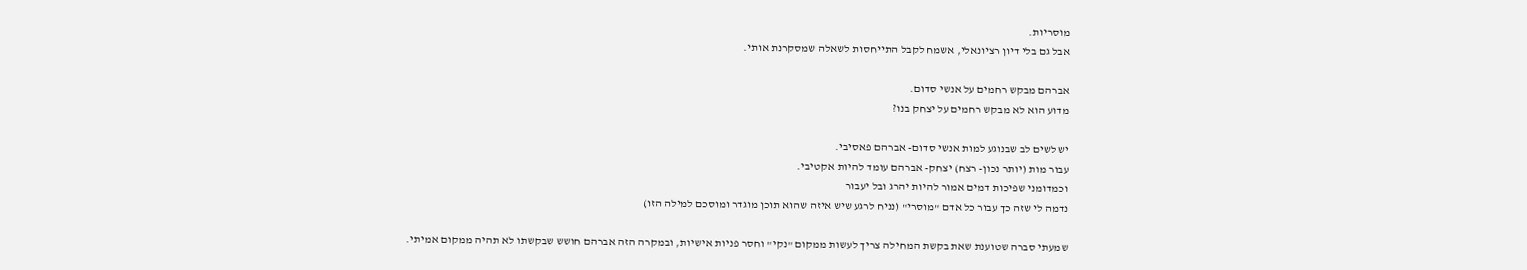מוסריות.
אבל גם בלי דיון רציונאלי, אשמח לקבל התייחסות לשאלה שמסקרנת אותי.

אברהם מבקש רחמים על אנשי סדום.
מדוע הוא לא מבקש רחמים על יצחק בנו?

יש לשים לב שבנוגע למות אנשי סדום- אברהם פאסיבי.
עבור מות (יותר נכון- רצח) יצחק- אברהם עומד להיות אקטיבי.
וכמדומני שפיכות דמים אמור להיות יהרג ובל יעבור
נדמה לי שזה כך עבור כל אדם "מוסרי" (נניח לרגע שיש איזה שהוא תוכן מוגדר ומוסכם למילה הזו)

שמעתי סברה שטוענת שאת בקשת המחילה צריך לעשות ממקום "נקי" וחסר פניות אישיות, ובמקרה הזה אברהם חושש שבקשתו לא תהיה ממקום אמיתי.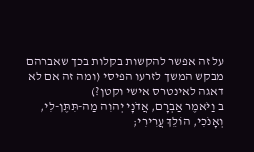על זה אפשר להקשות בקלות בכך שאברהם מבקש המשך לזרעו הפיסי (ומה זה אם לא דאגה לאינטרס אישי וקטן?)
ב וַיֹּאמֶר אַבְרָם, אֲדֹנָי יְהוִה מַה-תִּתֶּן-לִי, וְאָנֹכִי, הוֹלֵךְ עֲרִירִי;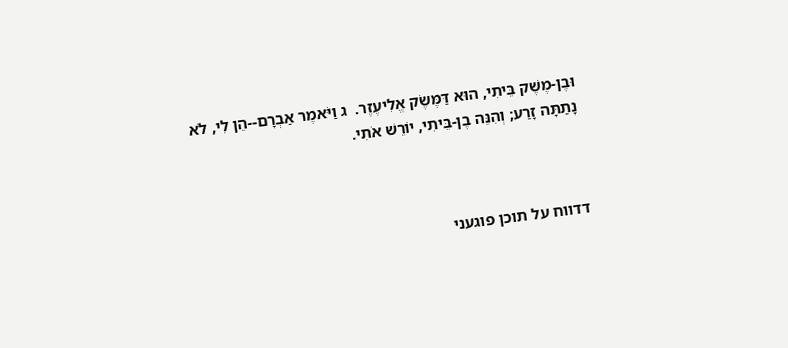וּבֶן-מֶשֶׁק בֵּיתִי, הוּא דַּמֶּשֶׂק אֱלִיעֶזֶר.  ג וַיֹּאמֶר אַבְרָם--הֵן לִי, לֹא נָתַתָּה זָרַע; וְהִנֵּה בֶן-בֵּיתִי, יוֹרֵשׁ אֹתִי.



דדווח על תוכן פוגעני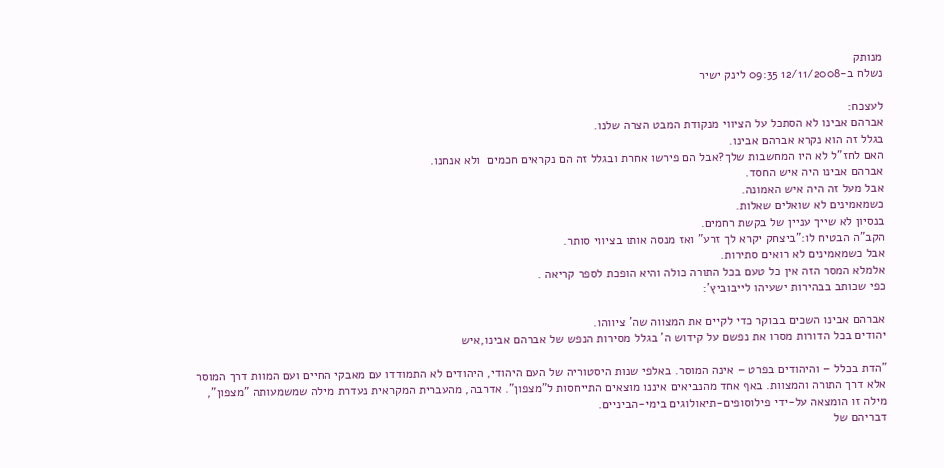מנותק
נשלח ב-12/11/2008 09:35 לינק ישיר

לעצכח:
אברהם אבינו לא הסתכל על הציווי מנקודת המבט הצרה שלנו.
בגלל זה הוא נקרא אברהם אבינו.
האם לחז"ל לא היו המחשבות שלך?אבל הם פירשו אחרת ובגלל זה הם נקראים חכמים  ולא אנחנו.
אברהם אבינו היה איש החסד.
אבל מעל זה היה איש האמונה.
כשמאמינים לא שואלים שאלות.
בנסיון לא שייך עניין של בקשת רחמים.
הקב"ה הבטיח לו:"ביצחק יקרא לך זרע" ואז מנסה אותו בציווי סותר.
אבל כשמאמינים לא רואים סתירות.
אלמלא המסר הזה אין כל טעם בכל התורה כולה והיא הופכת לספר קריאה .
כפי שכותב בבהירות ישעיהו לייבוביץ':

אברהם אבינו השכים בבוקר כדי לקיים את המצווה שה' ציווהו.
יהודים בכל הדורות מסרו את נפשם על קידוש ה' בגלל מסירות הנפש של אברהם אבינו,איש

"הדת בכלל – והיהודים בפרט – אינה המוסר. באלפי שנות היסטוריה של העם היהודי, היהודים לא התמודדו עם מאבקי החיים ועם המוות דרך המוסר אלא דרך התורה והמצוות. באף אחד מהנביאים איננו מוצאים התייחסות ל"מצפון". אדרבה, מהעברית המקראית נעדרת מילה שמשמעותה "מצפון", מילה זו הומצאה על-ידי פילוסופים-תיאולוגים בימי-הביניים.
דבריהם של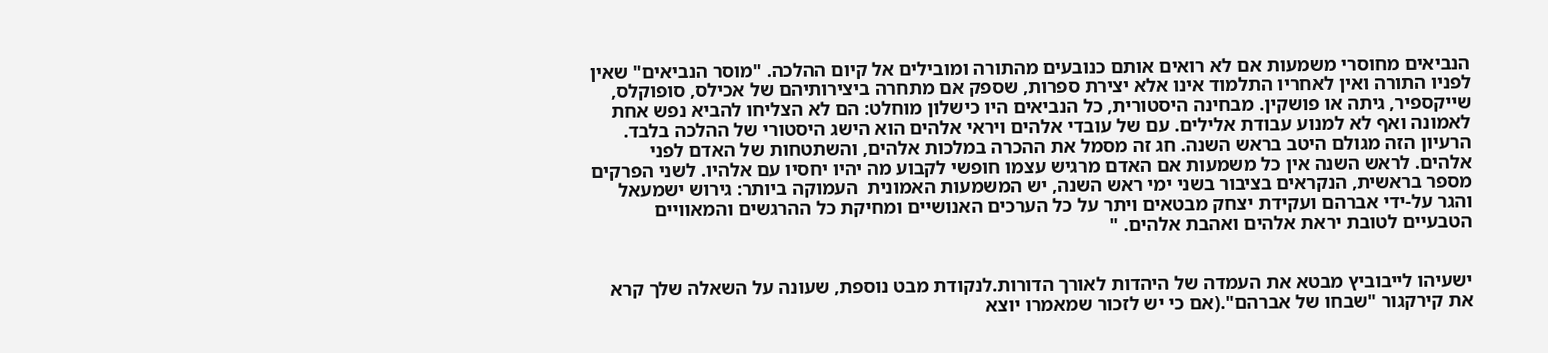הנביאים מחוסרי משמעות אם לא רואים אותם כנובעים מהתורה ומובילים אל קיום ההלכה. "מוסר הנביאים" שאין לפניו התורה ואין לאחריו התלמוד אינו אלא יצירת ספרות, שספק אם מתחרה ביצירותיהם של אכילס, סופוקלס, שייקספיר, גיתה או פושקין. מבחינה היסטורית, כל הנביאים היו כישלון מוחלט: הם לא הצליחו להביא נפש אחת לאמונה ואף לא למנוע עבודת אלילים. עם של עובדי אלהים ויראי אלהים הוא הישג היסטורי של ההלכה בלבד.
הרעיון הזה מגולם היטב בראש השנה. חג זה מסמל את ההכרה במלכות אלהים, והשתטחות של האדם לפני אלהים. לראש השנה אין כל משמעות אם האדם מרגיש עצמו חופשי לקבוע מה יהיו יחסיו עם אלהיו. לשני הפרקים מספר בראשית, הנקראים בציבור בשני ימי ראש השנה, יש המשמעות האמונית  העמוקה ביותר: גירוש ישמעאל והגר על-ידי אברהם ועקידת יצחק מבטאים ויתר על כל הערכים האנושיים ומחיקת כל ההרגשים והמאוויים הטבעיים לטובת יראת אלהים ואהבת אלהים. "


ישעיהו לייבוביץ מבטא את העמדה של היהדות לאורך הדורות.לנקודת מבט נוספת, שעונה על השאלה שלך קרא את קירקגור "שבחו של אברהם".(אם כי יש לזכור שמאמרו יוצא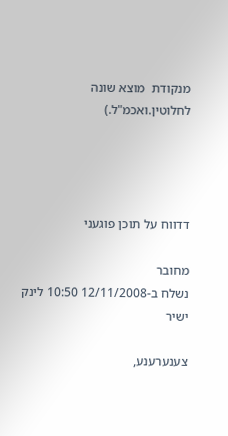מנקודת  מוצא שונה לחלוטין.ואכמ"ל.)




דדווח על תוכן פוגעני

מחובר
נשלח ב-12/11/2008 10:50 לינק ישיר

צענערענע,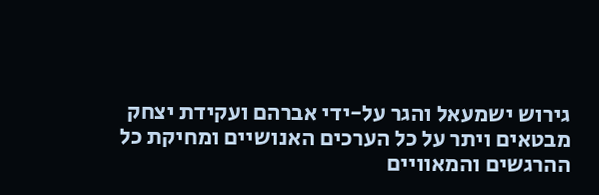גירוש ישמעאל והגר על-ידי אברהם ועקידת יצחק מבטאים ויתר על כל הערכים האנושיים ומחיקת כל ההרגשים והמאוויים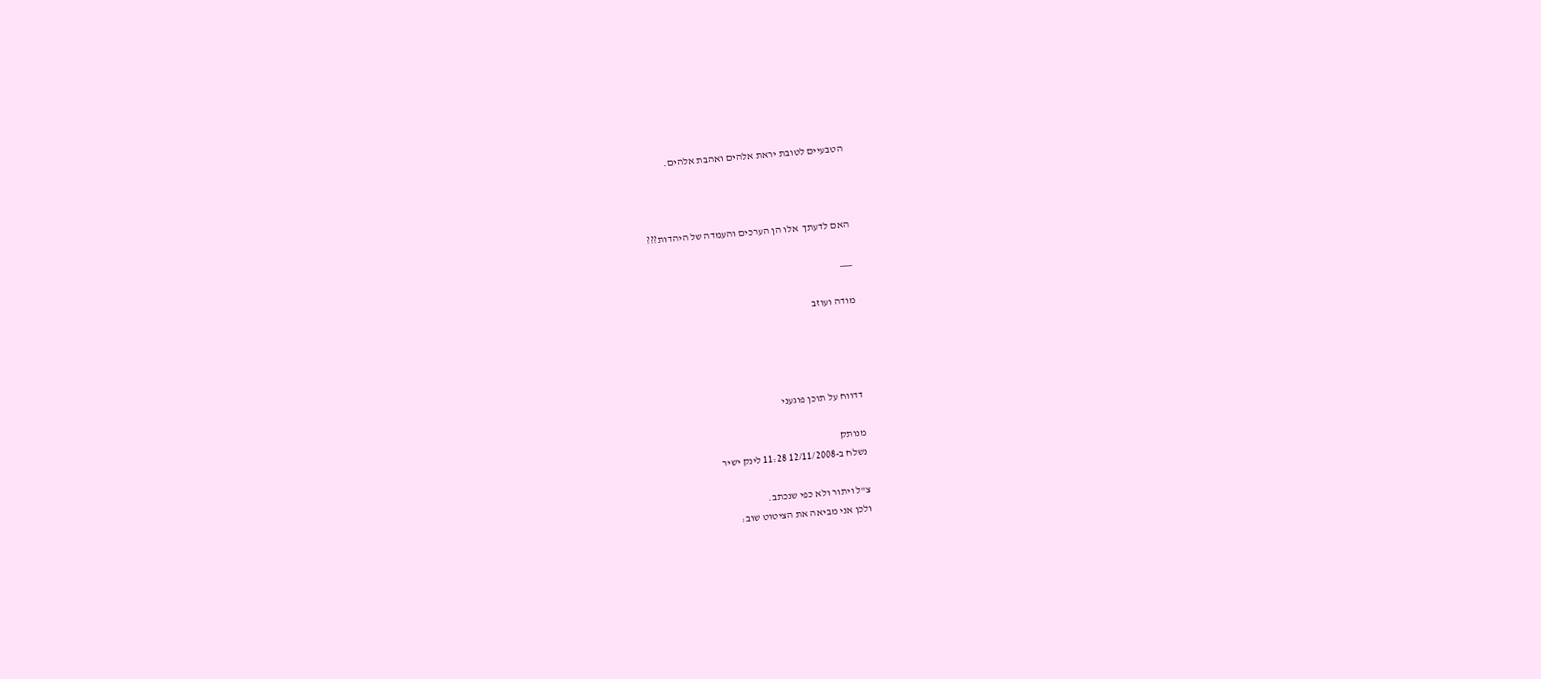הטבעיים לטובת יראת אלהים ואהבת אלהים.



האם לדעתך  אלו הן הערכים והעמדה של היהדות???

___

מודה ועוזב




דדווח על תוכן פוגעני

מנותק
נשלח ב-12/11/2008 11:28 לינק ישיר

צ"ל ויתור ולא כפי שנכתב.
ולכן אני מביאה את הציטוט שוב: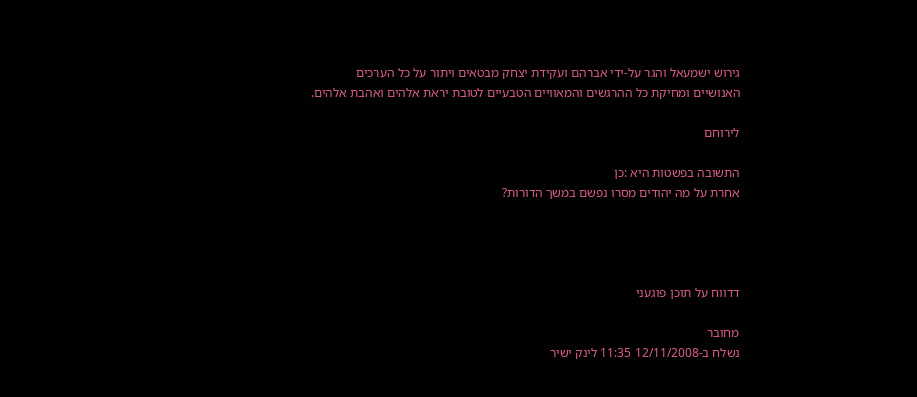גירוש ישמעאל והגר על-ידי אברהם ועקידת יצחק מבטאים ויתור על כל הערכים האנושיים ומחיקת כל ההרגשים והמאוויים הטבעיים לטובת יראת אלהים ואהבת אלהים.

לירוחם

התשובה בפשטות היא :כן
אחרת על מה יהודים מסרו נפשם במשך הדורות?




דדווח על תוכן פוגעני

מחובר
נשלח ב-12/11/2008 11:35 לינק ישיר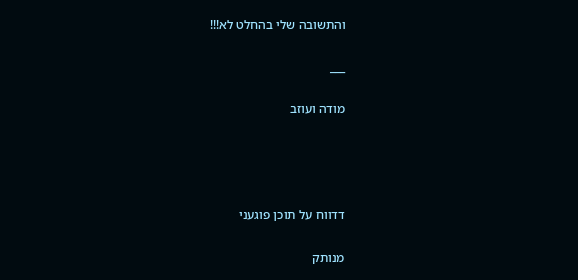והתשובה שלי בהחלט לא!!!

___

מודה ועוזב




דדווח על תוכן פוגעני

מנותק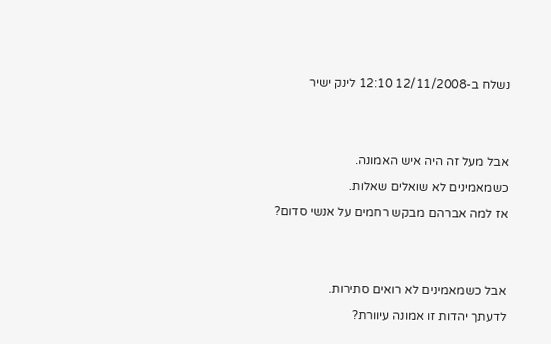נשלח ב-12/11/2008 12:10 לינק ישיר


אבל מעל זה היה איש האמונה.
כשמאמינים לא שואלים שאלות.
אז למה אברהם מבקש רחמים על אנשי סדום?


אבל כשמאמינים לא רואים סתירות.
לדעתך יהדות זו אמונה עיוורת?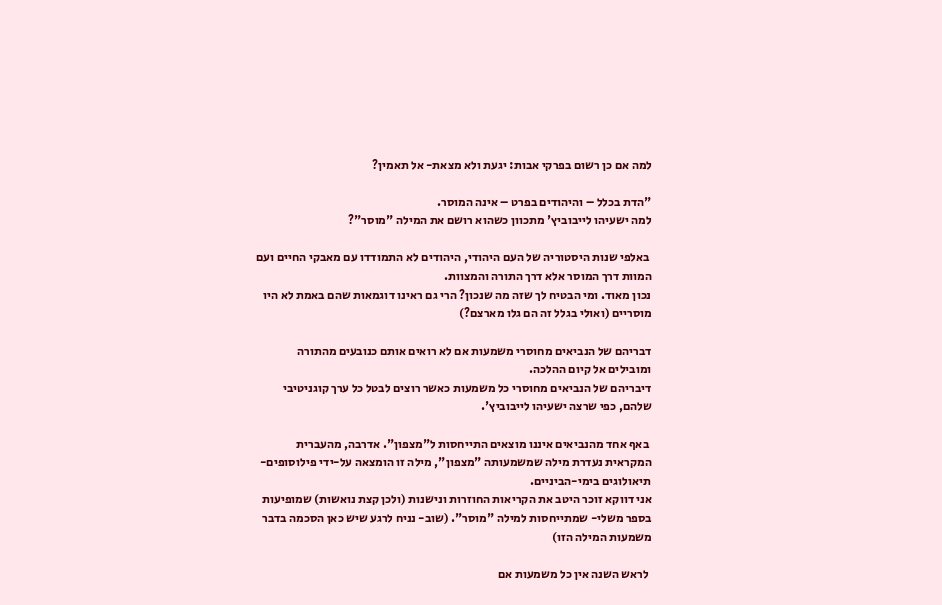למה אם כן רשום בפרקי אבות: יגעת ולא מצאת- אל תאמין?

"הדת בכלל – והיהודים בפרט – אינה המוסר.
למה ישעיהו לייבוביץ' מתכוון כשהוא רושם את המילה "מוסר"?

 באלפי שנות היסטוריה של העם היהודי, היהודים לא התמודדו עם מאבקי החיים ועם המוות דרך המוסר אלא דרך התורה והמצוות.
נכון מאוד. ומי הבטיח לך שזה מה שנכון? הרי גם ראינו דוגמאות שהם באמת לא היו מוסריים (ואולי בגלל זה הם גלו מארצם?)

דבריהם של הנביאים מחוסרי משמעות אם לא רואים אותם כנובעים מהתורה ומובילים אל קיום ההלכה.
דיבריהם של הנביאים מחוסרי כל משמעות כאשר רוצים לבטל כל ערך קוגניטיבי שלהם, כפי שרצה ישעיהו לייבוביץ'.

 באף אחד מהנביאים איננו מוצאים התייחסות ל"מצפון". אדרבה, מהעברית המקראית נעדרת מילה שמשמעותה "מצפון", מילה זו הומצאה על-ידי פילוסופים-תיאולוגים בימי-הביניים.
אני דווקא זוכר היטב את הקריאות החוזרות ונישנות (ולכן קצת נואשות) שמופיעות בספר משלי- שמתייחסות למילה "מוסר". (שוב- נניח לרגע שיש כאן הסכמה בדבר משמעות המילה הזו)

 לראש השנה אין כל משמעות אם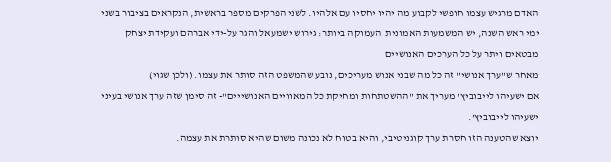האדם מרגיש עצמו חופשי לקבוע מה יהיו יחסיו עם אלהיו. לשני הפרקים מספר בראשית, הנקראים בציבור בשני ימי ראש השנה, יש המשמעות האמונית  העמוקה ביותר: גירוש ישמעאל והגר על-ידי אברהם ועקידת יצחק מבטאים ויתר על כל הערכים האנושיים
מאחר ש"ערך אנושי" זה כל מה שבני אנוש מעריכים, נובע שהמשפט הזה סותר את עצמו. (ולכן שגוי)
אם ישעיהו לייבוביץ' מעריך את "ההשטתחות ומחיקת כל המאוויים האנושייים"- זה סימן שזה ערך אנושי בעיני ישעיהו לייבוביץ'.
יוצא שהטענה הזו חסרת ערך קוגניטיבי, והיא בטוח לא נכונה משום שהיא סותרת את עצמה.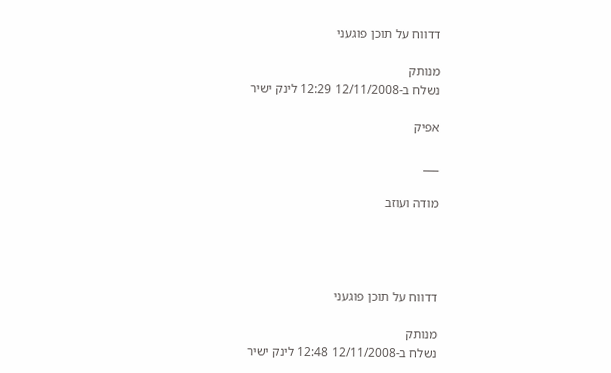דדווח על תוכן פוגעני

מנותק
נשלח ב-12/11/2008 12:29 לינק ישיר

אפיק

___

מודה ועוזב




דדווח על תוכן פוגעני

מנותק
נשלח ב-12/11/2008 12:48 לינק ישיר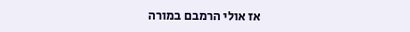אז אולי הרמבם במורה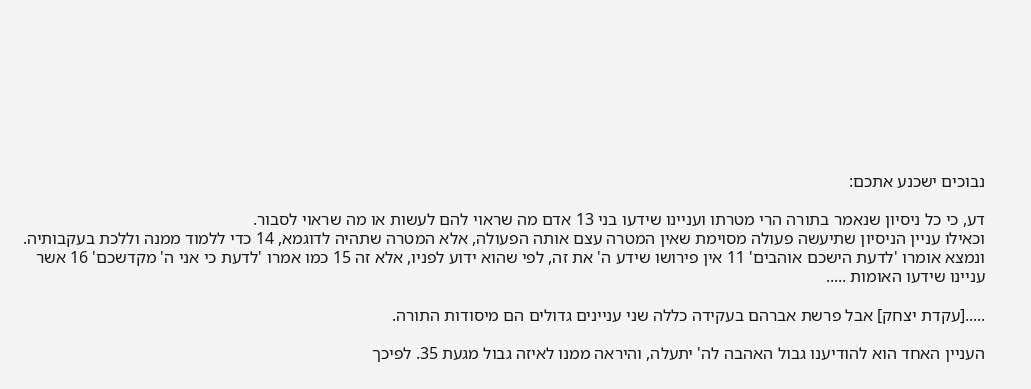נבוכים ישכנע אתכם:

דע, כי כל ניסיון שנאמר בתורה הרי מטרתו ועניינו שידעו בני 13 אדם מה שראוי להם לעשות או מה שראוי לסבור.
וכאילו עניין הניסיון שתיעשה פעולה מסוימת שאין המטרה עצם אותה הפעולה, אלא המטרה שתהיה לדוגמא, 14 כדי ללמוד ממנה וללכת בעקבותיה.
ונמצא אומרו 'לדעת הישכם אוהבים' 11 אין פירושו שידע ה' את זה, לפי שהוא ידוע לפניו, אלא זה 15 כמו אמרו 'לדעת כי אני ה' מקדשכם' 16 אשר עניינו שידעו האומות .....

.....[עקדת יצחק] אבל פרשת אברהם בעקידה כללה שני עניינים גדולים הם מיסודות התורה.

העניין האחד הוא להודיענו גבול האהבה לה' יתעלה, והיראה ממנו לאיזה גבול מגעת 35. לפיכך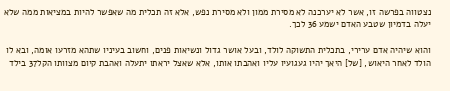נצטווה בפרשה זו, אשר לא יערכנה לא מסירת ממון ולא מסירת נפש, אלא זה תכלית מה שאפשר להיות במציאות ממה שלא יעלה בדמיון שטבע האדם ישמע 36 לכך.

והוא שיהיה אדם ערירי, בתכלית התשוקה לולד, ובעל אושר גדול ונשיאות פנים, וחשוב בעיניו שתהא מזרעו אומה, ובא לו הולד לאחר היאוש, [של] היאך יהיו געגועיו עליו ואהבתו אותו, אלא שאצל יראתו יתעלה ואהבת קיום מצוותו הקל37 בילד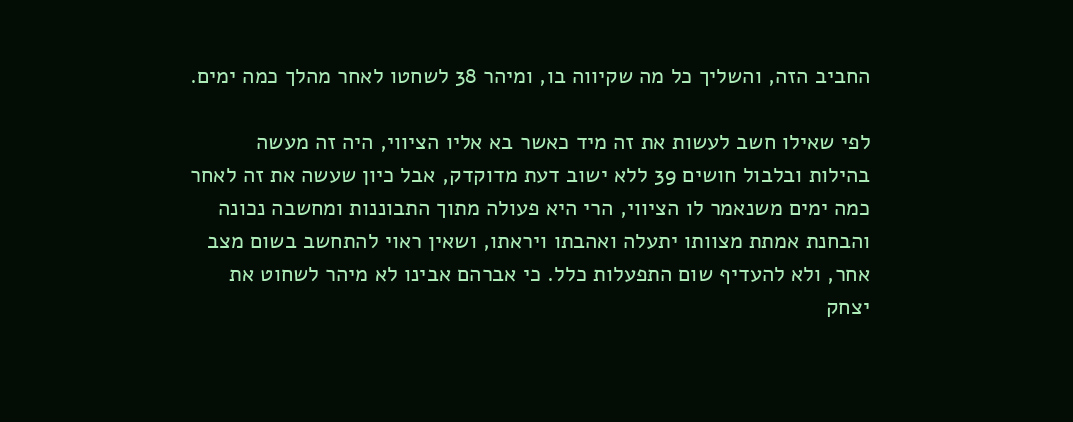החביב הזה, והשליך כל מה שקיווה בו, ומיהר 38 לשחטו לאחר מהלך כמה ימים.

לפי שאילו חשב לעשות את זה מיד כאשר בא אליו הציווי, היה זה מעשה בהילות ובלבול חושים 39 ללא ישוב דעת מדוקדק, אבל כיון שעשה את זה לאחר כמה ימים משנאמר לו הציווי, הרי היא פעולה מתוך התבוננות ומחשבה נכונה והבחנת אמתת מצוותו יתעלה ואהבתו ויראתו, ושאין ראוי להתחשב בשום מצב אחר, ולא להעדיף שום התפעלות כלל. כי אברהם אבינו לא מיהר לשחוט את יצחק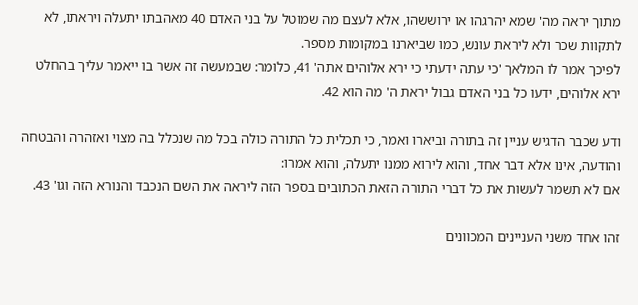מתוך יראה מה' שמא יהרגהו או ירוששהו, אלא לעצם מה שמוטל על בני האדם 40 מאהבתו יתעלה ויראתו, לא לתקוות שכר ולא ליראת עונש, כמו שביארנו במקומות מספר.
לפיכך אמר לו המלאך 'כי עתה ידעתי כי ירא אלוהים אתה' 41, כלומר: שבמעשה זה אשר בו ייאמר עליך בהחלט ירא אלוהים, ידעו כל בני האדם גבול יראת ה' מה הוא 42.

ודע שכבר הדגיש עניין זה בתורה וביארו ואמר, כי תכלית כל התורה כולה בכל מה שנכלל בה מצוי ואזהרה והבטחה והודעה, אינו אלא דבר אחד, והוא לירוא ממנו יתעלה, והוא אמרו:
אם לא תשמר לעשות את כל דברי התורה הזאת הכתובים בספר הזה ליראה את השם הנכבד והנורא הזה וגו' 43.

זהו אחד משני העניינים המכוונים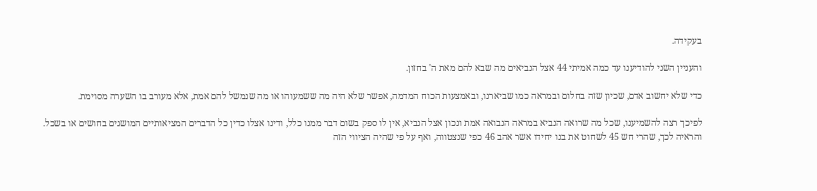בעקידה.

והעניין השני להודיענו עד כמה אמיתי 44 אצל הנביאים מה שבא להם מאת ה' בחזון.

כדי שלא יחשוב אדם, שכיון שזה בחלום ובמראה כמו שביארנו, ובאמצעות הכוח המדמה, אפשר שלא היה מה ששמעוהו או מה שנמשל להם אמת, אלא מעורב בו השערה מסוימת.

לפיכך רצה להשמיענו, שכל מה שרואה הנביא במראה הנבואה אמת ונכון אצל הנביא, אין לו ספק בשום דבר ממנו כלל, ודינו אצלו כדין כל הדברים המציאותיים המושגים בחושים או בשכל.
והראיה לכך, שהרי חש 45 לשחוט את בנו יחידו אשר אהב 46 כפי שנצטווה, ואף על פי שהיה הציווי הזה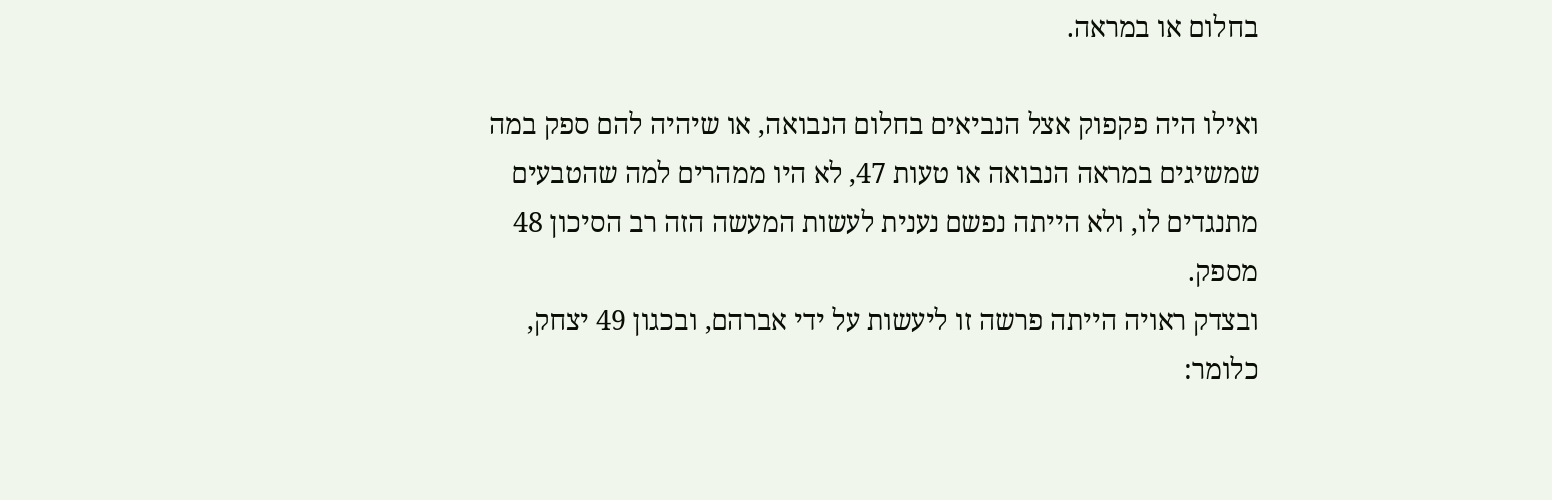בחלום או במראה.

ואילו היה פקפוק אצל הנביאים בחלום הנבואה, או שיהיה להם ספק במה שמשיגים במראה הנבואה או טעות 47, לא היו ממהרים למה שהטבעים מתנגדים לו, ולא הייתה נפשם נענית לעשות המעשה הזה רב הסיכון 48 מספק.
ובצדק ראויה הייתה פרשה זו ליעשות על ידי אברהם, ובכגון 49 יצחק, כלומר: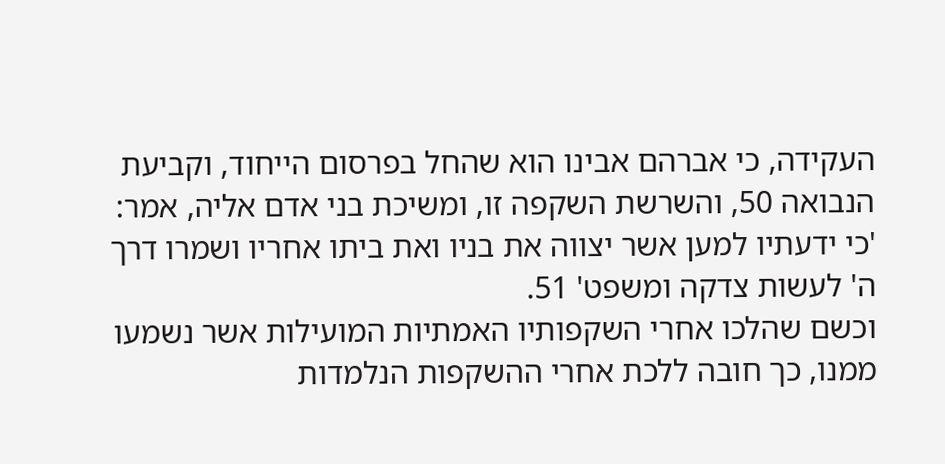העקידה, כי אברהם אבינו הוא שהחל בפרסום הייחוד, וקביעת הנבואה 50, והשרשת השקפה זו, ומשיכת בני אדם אליה, אמר: 'כי ידעתיו למען אשר יצווה את בניו ואת ביתו אחריו ושמרו דרך ה' לעשות צדקה ומשפט' 51.
וכשם שהלכו אחרי השקפותיו האמתיות המועילות אשר נשמעו ממנו, כך חובה ללכת אחרי ההשקפות הנלמדות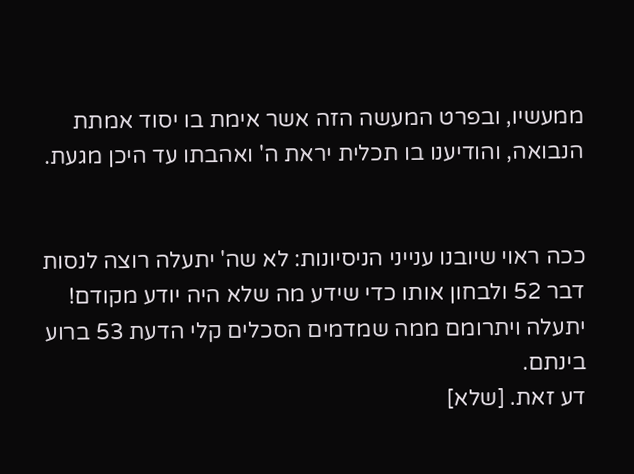ממעשיו, ובפרט המעשה הזה אשר אימת בו יסוד אמתת הנבואה, והודיענו בו תכלית יראת ה' ואהבתו עד היכן מגעת.


ככה ראוי שיובנו ענייני הניסיונות: לא שה' יתעלה רוצה לנסות דבר 52 ולבחון אותו כדי שידע מה שלא היה יודע מקודם!
יתעלה ויתרומם ממה שמדמים הסכלים קלי הדעת 53 ברוע בינתם.
דע זאת. [שלא]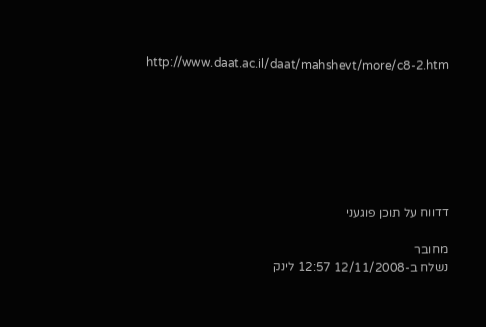http://www.daat.ac.il/daat/mahshevt/more/c8-2.htm







דדווח על תוכן פוגעני

מחובר
נשלח ב-12/11/2008 12:57 לינק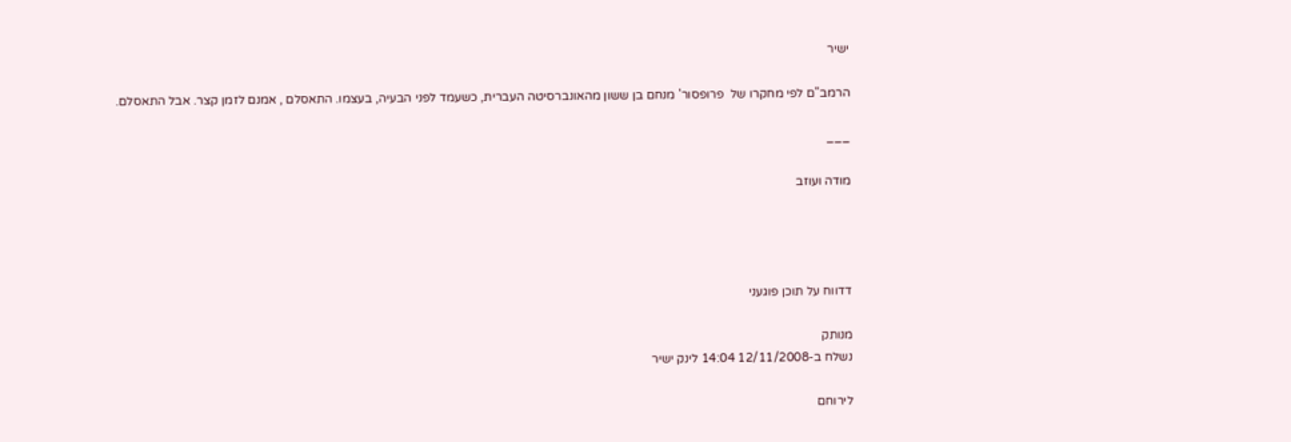ישיר

הרמב"ם לפי מחקרו של  פרופסור' מנחם בן ששון מהאונברסיטה העברית, כשעמד לפני הבעיה, בעצמו. התאסלם , אמנם לזמן קצר. אבל התאסלם.

___

מודה ועוזב




דדווח על תוכן פוגעני

מנותק
נשלח ב-12/11/2008 14:04 לינק ישיר

לירוחם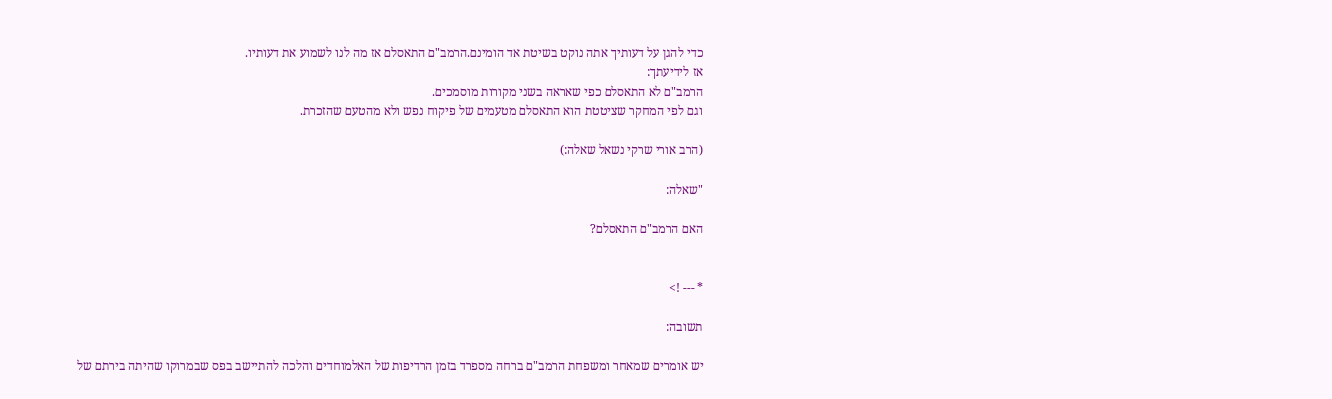כדי להגן על דעותיך אתה נוקט בשיטת אד הומינם.הרמב"ם התאסלם אז מה לנו לשמוע את דעותיו.
אז לידיעתך:
הרמב"ם לא התאסלם כפי שאראה בשני מקורות מוסמכים.
וגם לפי המחקר שציטטת הוא התאסלם מטעמים של פיקוח נפש ולא מהטעם שהזכרת.

(הרב אורי שרקי נשאל שאלה:)

"שאלה:

האם הרמב"ם התאסלם?


* --- !>

תשובה:

יש אומרים שמאחר ומשפחת הרמב"ם ברחה מספרד בזמן הרדיפות של האלמוחדים והלכה להתיישב בפס שבמרוקו שהיתה בירתם של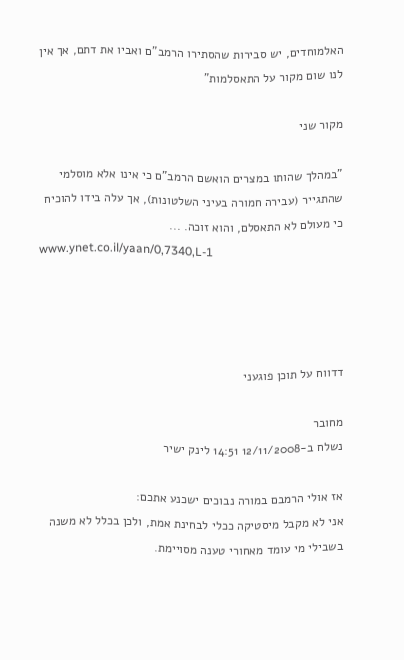האלמוחדים, יש סבירות שהסתירו הרמב"ם ואביו את דתם, אך אין לנו שום מקור על התאסלמות"

מקור שני

"במהלך שהותו במצרים הואשם הרמב"ם כי אינו אלא מוסלמי שהתגייר (עבירה חמורה בעיני השלטונות), אך עלה בידו להוכיח כי מעולם לא התאסלם, והוא זוכה. ...
www.ynet.co.il/yaan/0,7340,L-1




דדווח על תוכן פוגעני

מחובר
נשלח ב-12/11/2008 14:51 לינק ישיר

אז אולי הרמבם במורה נבוכים ישכנע אתכם:
אני לא מקבל מיסטיקה ככלי לבחינת אמת, ולכן בכלל לא משנה בשבילי מי עומד מאחורי טענה מסויימת.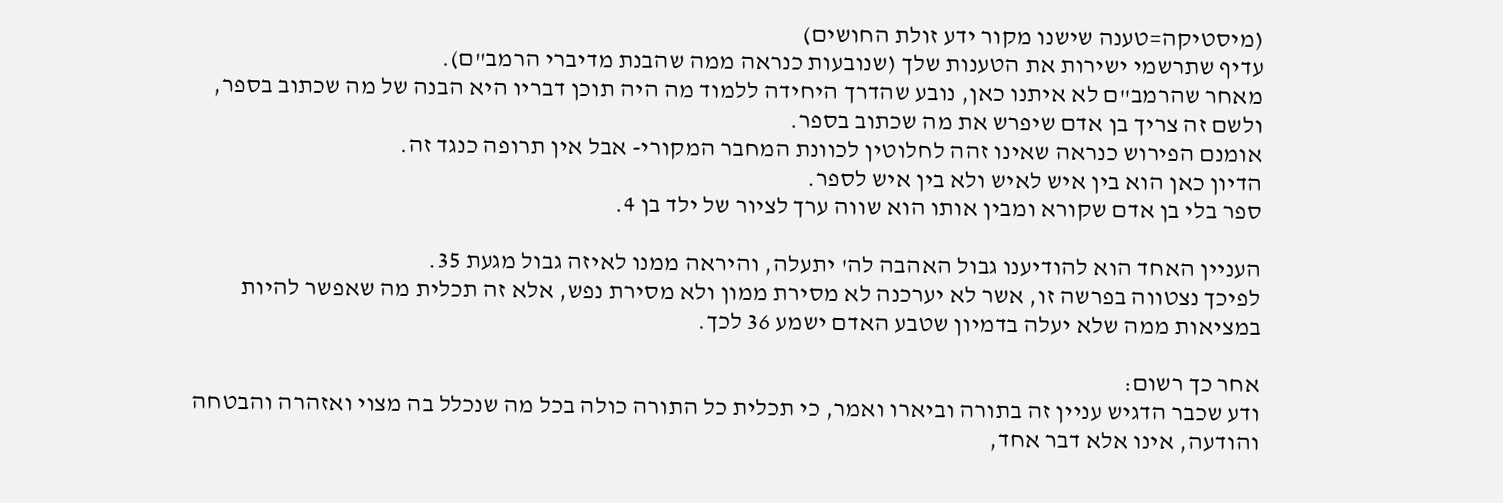(מיסטיקה=טענה שישנו מקור ידע זולת החושים)
עדיף שתרשמי ישירות את הטענות שלך (שנובעות כנראה ממה שהבנת מדיברי הרמב"ם).
מאחר שהרמב"ם לא איתנו כאן, נובע שהדרך היחידה ללמוד מה היה תוכן דבריו היא הבנה של מה שכתוב בספר, ולשם זה צריך בן אדם שיפרש את מה שכתוב בספר.
אומנם הפירוש כנראה שאינו זהה לחלוטין לכוונת המחבר המקורי- אבל אין תרופה כנגד זה.
הדיון כאן הוא בין איש לאיש ולא בין איש לספר.
ספר בלי בן אדם שקורא ומבין אותו הוא שווה ערך לציור של ילד בן 4.

העניין האחד הוא להודיענו גבול האהבה לה' יתעלה, והיראה ממנו לאיזה גבול מגעת 35.
לפיכך נצטווה בפרשה זו, אשר לא יערכנה לא מסירת ממון ולא מסירת נפש, אלא זה תכלית מה שאפשר להיות במציאות ממה שלא יעלה בדמיון שטבע האדם ישמע 36 לכך.

אחר כך רשום:
ודע שכבר הדגיש עניין זה בתורה וביארו ואמר, כי תכלית כל התורה כולה בכל מה שנכלל בה מצוי ואזהרה והבטחה והודעה, אינו אלא דבר אחד,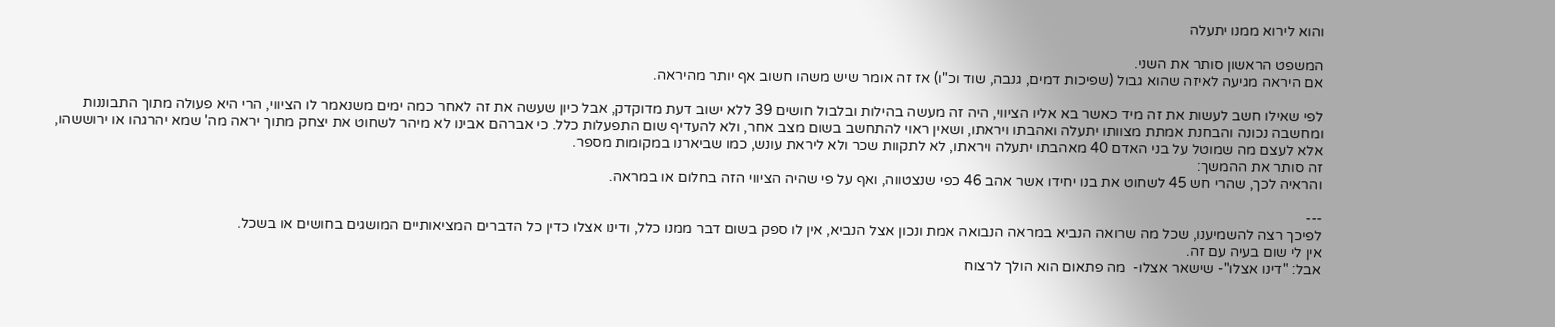והוא לירוא ממנו יתעלה

המשפט הראשון סותר את השני.
אם היראה מגיעה לאיזה שהוא גבול (שפיכות דמים, גנבה, שוד וכ"ו) אז זה אומר שיש משהו חשוב אף יותר מהיראה.

לפי שאילו חשב לעשות את זה מיד כאשר בא אליו הציווי, היה זה מעשה בהילות ובלבול חושים 39 ללא ישוב דעת מדוקדק, אבל כיון שעשה את זה לאחר כמה ימים משנאמר לו הציווי, הרי היא פעולה מתוך התבוננות ומחשבה נכונה והבחנת אמתת מצוותו יתעלה ואהבתו ויראתו, ושאין ראוי להתחשב בשום מצב אחר, ולא להעדיף שום התפעלות כלל. כי אברהם אבינו לא מיהר לשחוט את יצחק מתוך יראה מה' שמא יהרגהו או ירוששהו, אלא לעצם מה שמוטל על בני האדם 40 מאהבתו יתעלה ויראתו, לא לתקוות שכר ולא ליראת עונש, כמו שביארנו במקומות מספר.
זה סותר את ההמשך:
והראיה לכך, שהרי חש 45 לשחוט את בנו יחידו אשר אהב 46 כפי שנצטווה, ואף על פי שהיה הציווי הזה בחלום או במראה.

---
לפיכך רצה להשמיענו, שכל מה שרואה הנביא במראה הנבואה אמת ונכון אצל הנביא, אין לו ספק בשום דבר ממנו כלל, ודינו אצלו כדין כל הדברים המציאותיים המושגים בחושים או בשכל.
אין לי שום בעיה עם זה.
אבל: "דינו אצלו"- שישאר אצלו-  מה פתאום הוא הולך לרצוח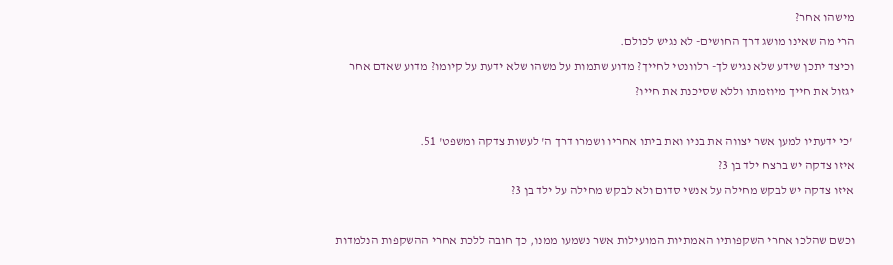מישהו אחר?
הרי מה שאינו מושג דרך החושים- לא נגיש לכולם.
וכיצד יתכן שידע שלא נגיש לך- רלוונטי לחייך? מדוע שתמות על משהו שלא ידעת על קיומו? מדוע שאדם אחר יגזול את חייך מיוזמתו וללא שסיכנת את חייו?

 'כי ידעתיו למען אשר יצווה את בניו ואת ביתו אחריו ושמרו דרך ה' לעשות צדקה ומשפט' 51.
איזו צדקה יש ברצח ילד בן 3?
איזו צדקה יש לבקש מחילה על אנשי סדום ולא לבקש מחילה על ילד בן 3?

וכשם שהלכו אחרי השקפותיו האמתיות המועילות אשר נשמעו ממנו, כך חובה ללכת אחרי ההשקפות הנלמדות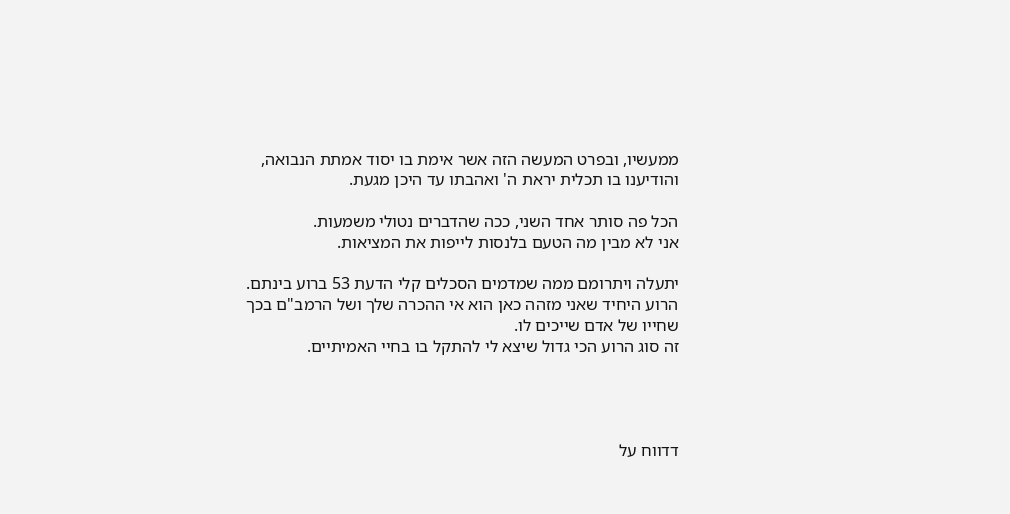ממעשיו, ובפרט המעשה הזה אשר אימת בו יסוד אמתת הנבואה, והודיענו בו תכלית יראת ה' ואהבתו עד היכן מגעת.

הכל פה סותר אחד השני, ככה שהדברים נטולי משמעות.
אני לא מבין מה הטעם בלנסות לייפות את המציאות.

יתעלה ויתרומם ממה שמדמים הסכלים קלי הדעת 53 ברוע בינתם.
הרוע היחיד שאני מזהה כאן הוא אי ההכרה שלך ושל הרמב"ם בכך שחייו של אדם שייכים לו.
זה סוג הרוע הכי גדול שיצא לי להתקל בו בחיי האמיתיים.




דדווח על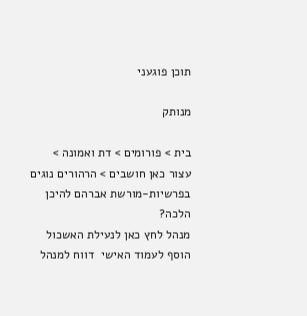תוכן פוגעני

מנותק

בית > פורומים > דת ואמונה > עצור כאן חושבים > הרהורים נוגים בפרשיות-מורשת אברהם להיכן הלכה?
מנהל לחץ כאן לנעילת האשכול
הוסף לעמוד האישי  דווח למנהל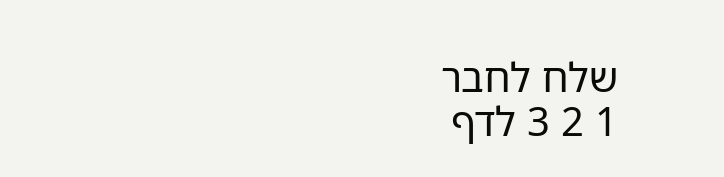שלח לחבר
1 2 3 לדף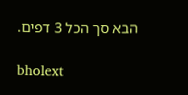הבא סך הכל 3 דפים.

bholext